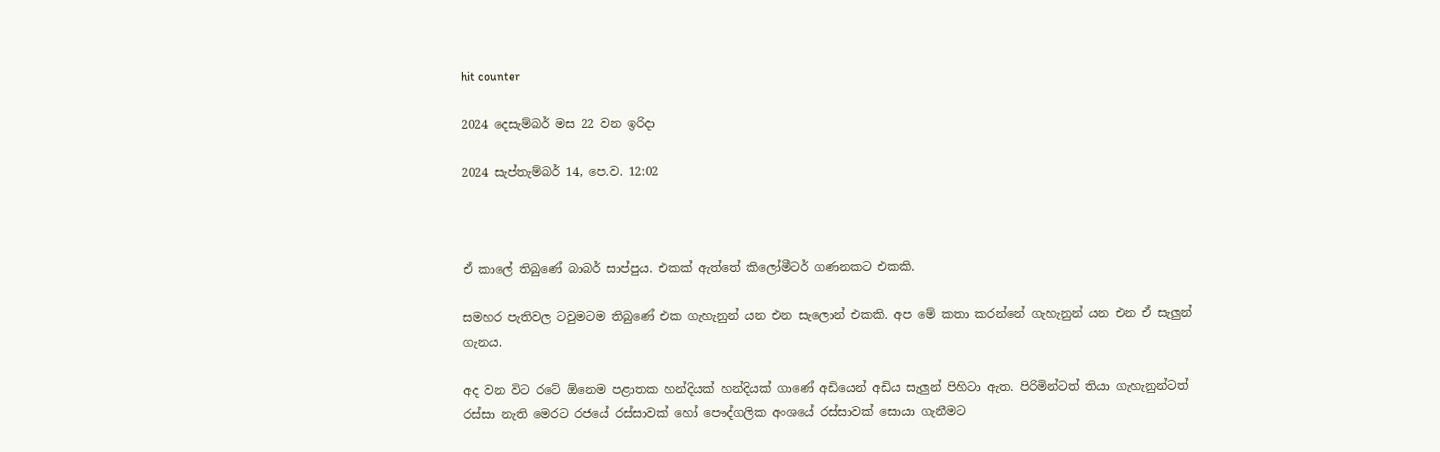hit counter

2024 දෙසැම්‍බර් මස 22 වන ඉරිදා

2024 සැප්‍තැම්‍බර් 14, පෙ.ව. 12:02



ඒ කාලේ තිබුණේ බාබර් සාප්පුය. එකක් ඇත්තේ කිලෝමීටර් ගණනකට එකකි.

සමහර පැතිවල ටවුමටම තිබුණේ එක ගැහැනුන් යන එන සැලොන් එකකි. අප මේ කතා කරන්නේ ගැහැනුන් යන එන ඒ සැලුන් ගැනය.

අද වන විට රටේ ඕනෙම පළාතක හන්දියක් හන්දියක් ගාණේ අඩියෙන් අඩිය සැලුන් පිහිටා ඇත. පිරිමින්ටත් තියා ගැහැනුන්ටත් රස්සා නැති මෙරට රජයේ රස්සාවක් හෝ පෞද්ගලික අංශයේ රස්සාවක් සොයා ගැනීමට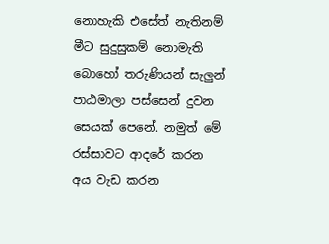නොහැකි එසේත් නැතිනම් මීට සුදුසුකම් නොමැති බොහෝ තරුණියන් සැලුන් පාඨමාලා පස්සෙන් දුවන සෙයක් පෙනේ. නමුත් මේ රස්සාවට ආදරේ කරන අය වැඩ කරන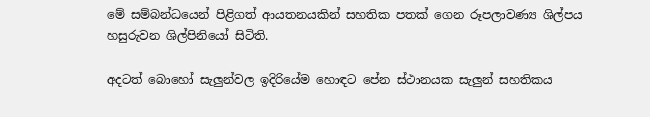මේ සම්බන්ධයෙන් පිළිගත් ආයතනයකින් සහතික පතක් ගෙන රූපලාවණ්‍ය ශිල්පය හසුරුවන ශිල්පිනියෝ සිටිති.

අදටත් බොහෝ සැලුන්වල ඉදිරියේම හොඳට පේන ස්ථානයක සැලුන් සහතිකය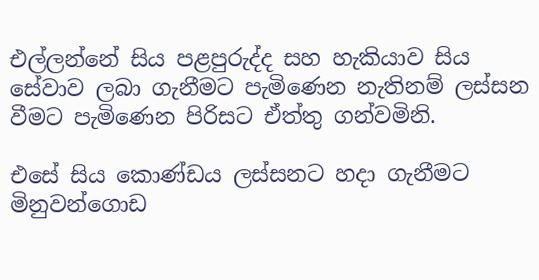එල්ලන්නේ සිය පළපුරුද්ද සහ හැකියාව සිය සේවාව ලබා ගැනීමට පැමිණෙන නැතිනම් ලස්සන වීමට පැමිණෙන පිරිසට ඒත්තු ගන්වමිනි.

එසේ සිය කොණ්ඩය ලස්සනට හදා ගැනීමට මිනුවන්ගොඩ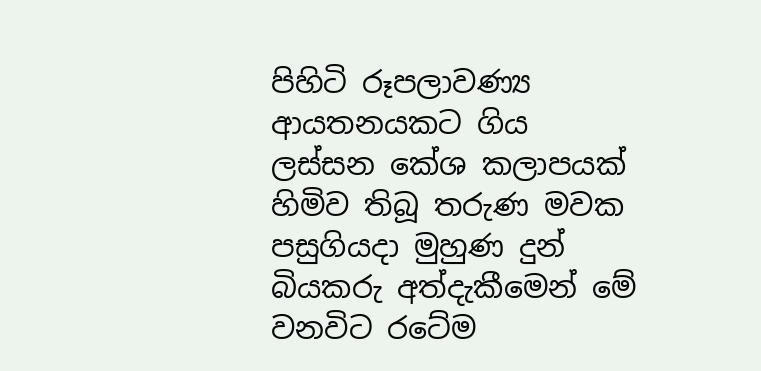පිහිටි රූපලාවණ්‍ය ආයතනයකට ගිය ලස්සන කේශ කලාපයක් හිමිව තිබූ තරුණ මවක පසුගියදා මුහුණ දුන් බියකරු අත්දැකීමෙන් මේ වනවිට රටේම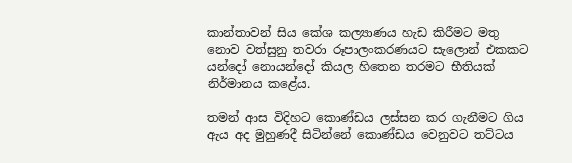කාන්තාවන් සිය කේශ කල්‍යාණය හැඩ කිරීමට මතු නොව වත්සුනු තවරා රූපාලංකරණයට සැලොන් එකකට යන්දෝ නොයන්දෝ කියල හිතෙන තරමට භීතියක් නිර්මානය කළේය.

තමන් ආස විදිහට කොණ්ඩය ලස්සන කර ගැනීමට ගිය ඇය අද මුහුණදී සිටින්නේ කොණ්ඩය වෙනුවට තට්ටය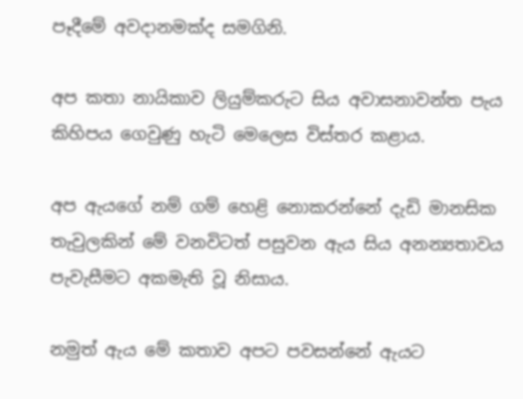පෑදීමේ අවදානමක්ද සමගිනි.

අප කතා නායිකාව ලියුම්කරුට සිය අවාසනාවන්ත පැය කිහිපය ගෙවුණු හැටි මෙලෙස විස්තර කළාය.

අප ඇයගේ නම් ගම් හෙළි නොකරන්නේ දැඩි මානසික තැවුලකින් මේ වනවිටත් පසුවන ඇය සිය අනන්‍යතාවය පැවැසීමට අකමැති වූ නිසාය.

නමුත් ඇය මේ කතාව අපට පවසන්නේ ඇයට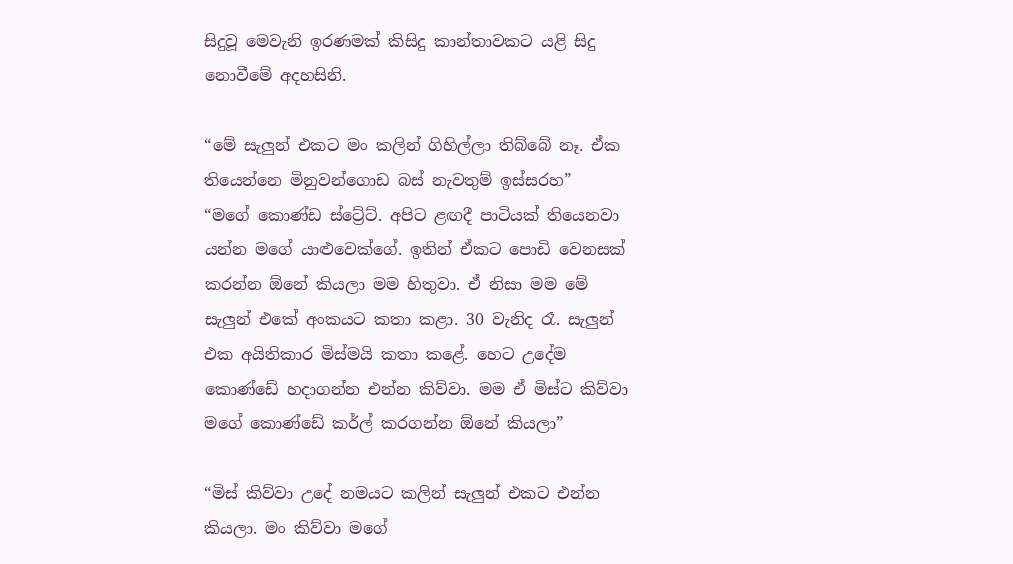සිදුවූ මෙවැනි ඉරණමක් කිසිදු කාන්තාවකට යළි සිදු නොවීමේ අදහසිනි.

“මේ සැලුන් එකට මං කලින් ගිහිල්ලා තිබ්බේ නෑ. ඒක තියෙන්නෙ මිනුවන්ගොඩ බස් නැවතුම් ඉස්සරහ”
“මගේ කොණ්ඩ ස්ට්‍රේට්. අපිට ළඟදී පාටියක් තියෙනවා යන්න මගේ යාළුවෙක්ගේ. ඉතින් ඒකට පොඩි වෙනසක් කරන්න ඕනේ කියලා මම හිතුවා. ඒ නිසා මම මේ සැලුන් එකේ අංකයට කතා කළා. 30 වැනිද රෑ. සැලුන් එක අයිතිකාර මිස්මයි කතා කළේ. හෙට උදේම කොණ්ඩේ හදාගන්න එන්න කිව්වා. මම ඒ මිස්ට කිව්වා මගේ කොණ්ඩේ කර්ල් කරගන්න ඕනේ කියලා”

“මිස් කිව්වා උදේ නමයට කලින් සැලුන් එකට එන්න කියලා. මං කිව්වා මගේ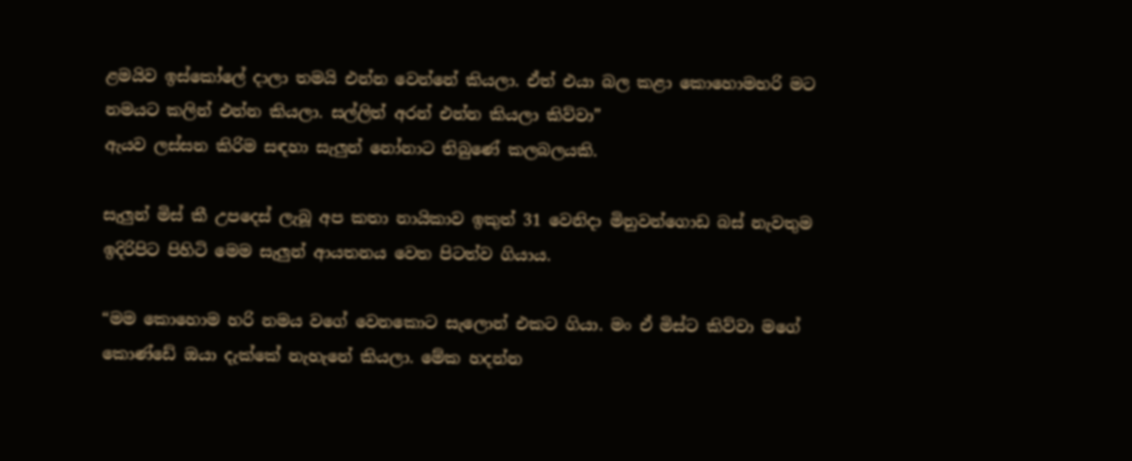ළමයිව ඉස්කෝලේ දාලා තමයි එන්න වෙන්නේ කියලා. ඒත් එයා බල කළා කොහොමහරි මට නමයට කලින් එන්න කියලා. සල්ලිත් අරන් එන්න කියලා කිව්වා”
ඇයව ලස්සන කිරිම සඳහා සැලුන් නෝනාට තිබුණේ කලබලයකි.

සැලුන් මිස් කී උපදෙස් ලැබූ අප කතා නායිකාව ඉකුත් 31 වෙනිදා මිනුවන්ගොඩ බස් නැවතුම ඉදිරිපිට පිහිටි මෙම සැලුන් ආයතනය වෙත පිටත්ව ගියාය.

“මම කොහොම හරි නමය වගේ වෙනකොට සැලොන් එකට ගියා. මං ඒ මිස්ට කිව්වා මගේ කොණ්ඩේ ඔයා දැක්කේ නැහැනේ කියලා. මේක හදන්න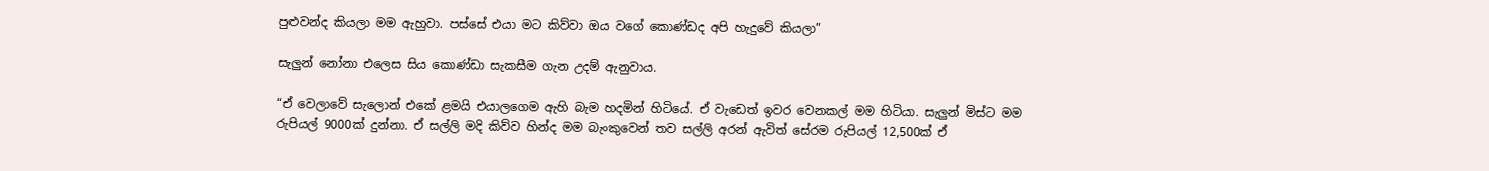පුළුවන්ද කියලා මම ඇහුවා. පස්සේ එයා මට කිව්වා ඔය වගේ කොණ්ඩද අපි හැදුවේ කියලා”

සැලුන් නෝනා එලෙස සිය කොණ්ඩා සැකසීම ගැන උදම් ඇනුවාය.

“ඒ වෙලාවේ සැලොන් එකේ ළමයි එයාලගෙම ඇහි බැම හදමින් හිටියේ. ඒ වැඩෙත් ඉවර වෙනකල් මම හිටියා. සැලුන් මිස්ට මම රුපියල් 9000ක් දුන්නා. ඒ සල්ලි මදි කිව්ව හින්ද මම බැංකුවෙන් තව සල්ලි අරන් ඇවිත් සේරම රුපියල් 12,500ක් ඒ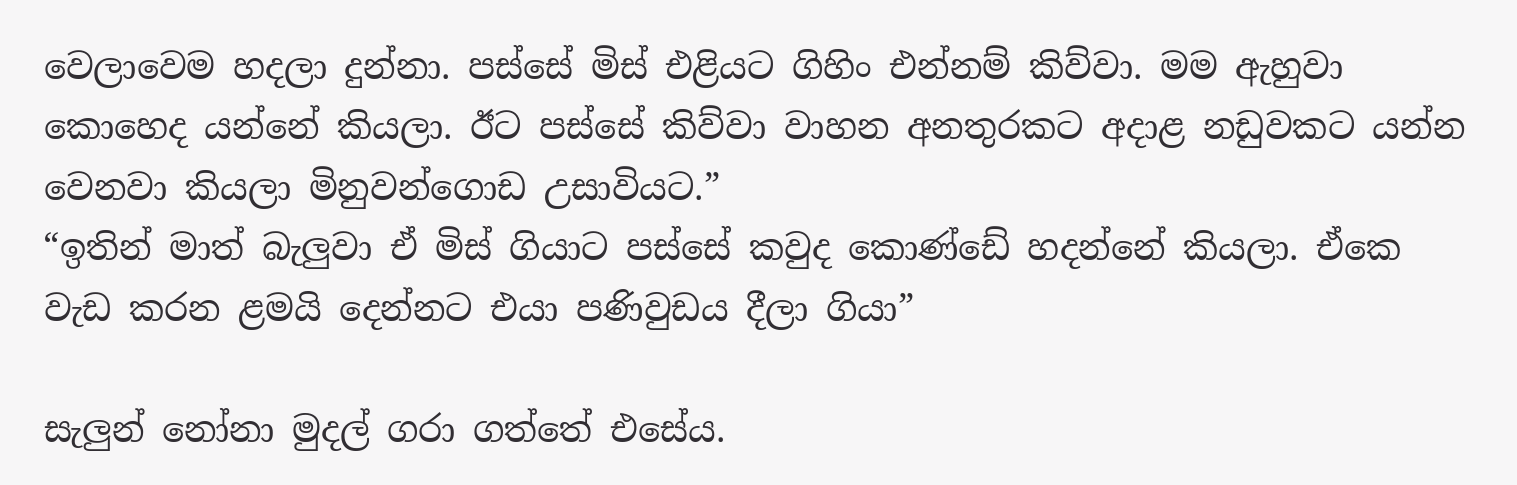වෙලාවෙම හදලා දුන්නා. පස්සේ මිස් එළියට ගිහිං එන්නම් කිව්වා. මම ඇහුවා කොහෙද යන්නේ කියලා. ඊට පස්සේ කිව්වා වාහන අනතුරකට අදාළ නඩුවකට යන්න වෙනවා කියලා මිනුවන්ගොඩ උසාවියට.”
“ඉතින් මාත් බැලුවා ඒ මිස් ගියාට පස්සේ කවුද කොණ්ඩේ හදන්නේ කියලා. ඒකෙ වැඩ කරන ළමයි දෙන්නට එයා පණිවුඩය දීලා ගියා”

සැලුන් නෝනා මුදල් ගරා ගත්තේ එසේය.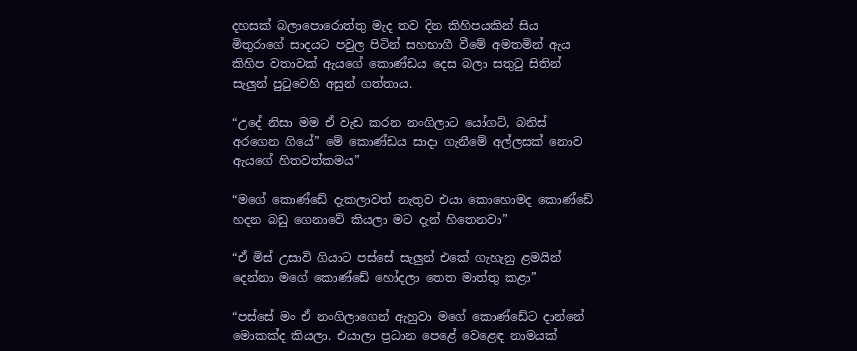දහසක් බලාපොරොත්තු මැද තව දින කිහිපයකින් සිය මිතුරාගේ සාදයට පවුල පිටින් සහභාගී වීමේ අමතමින් ඇය කිහිප වතාවක් ඇයගේ කොණ්ඩය දෙස බලා සතුටු සිතින් සැලුන් පුටුවෙහි අසුන් ගත්තාය.

“උදේ නිසා මම ඒ වැඩ කරන නංගිලාට යෝගට්, බනිස් අරගෙන ගියේ” මේ කොණ්ඩය සාදා ගැනීමේ අල්ලසක් නොව ඇයගේ හිතවත්කමය”

“මගේ කොණ්ඩේ දැකලාවත් නැතුව එයා කොහොමද කොණ්ඩේ හදන බඩු ගෙනාවේ කියලා මට දැන් හිතෙනවා”

“ඒ මිස් උසාවි ගියාට පස්සේ සැලුන් එකේ ගැහැනු ළමයින් දෙන්නා මගේ කොණ්ඩේ හෝදලා තෙත මාත්තු කළා”

“පස්සේ මං ඒ නංගිලාගෙන් ඇහුවා මගේ කොණ්ඩේට දාන්නේ මොකක්ද කියලා. එයාලා ප්‍රධාන පෙළේ වෙළෙඳ නාමයක්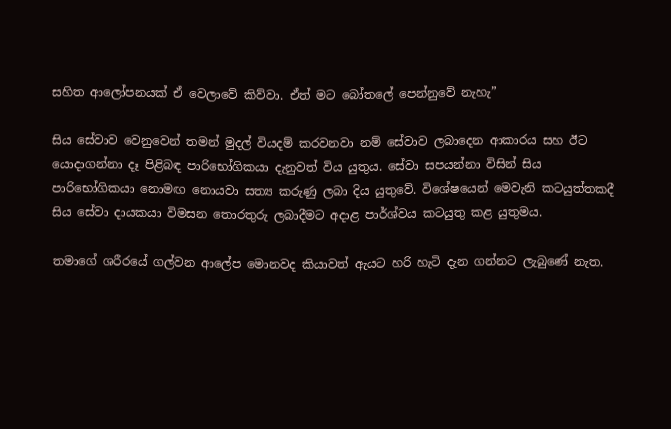සහිත ආලෝපනයක් ඒ වෙලාවේ කිව්වා. ඒත් මට බෝතලේ පෙන්නුවේ නැහැ”

සිය සේවාව වෙනුවෙන් තමන් මුදල් වියදම් කරවනවා නම් සේවාව ලබාදෙන ආකාරය සහ ඊට යොදාගන්නා දෑ පිළිබඳ පාරිභෝගිකයා දැනුවත් විය යුතුය. සේවා සපයන්නා විසින් සිය පාරිභෝගිකයා නොමඟ නොයවා සත්‍ය කරුණු ලබා දිය යුතුවේ. විශේෂයෙන් මෙවැනි කටයුත්තකදී සිය සේවා දායකයා විමසන තොරතුරු ලබාදීමට අදාළ පාර්ශ්වය කටයුතු කළ යුතුමය.

තමාගේ ශරීරයේ ගල්වන ආලේප මොනවද කියාවත් ඇයට හරි හැටි දැන ගන්නට ලැබුණේ නැත.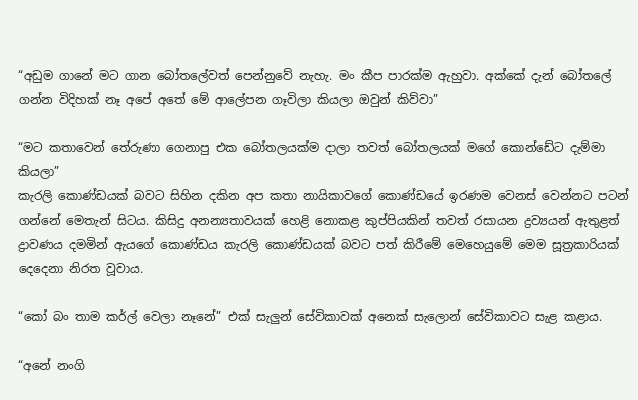“අඩුම ගානේ මට ගාන බෝතලේවත් පෙන්නුවේ නැහැ. මං කීප පාරක්ම ඇහුවා. අක්කේ දැන් බෝතලේ ගන්න විදිහක් නෑ අපේ අතේ මේ ආලේපන ගෑවිලා කියලා ඔවුන් කිව්වා”

“මට කතාවෙන් තේරුණා ගෙනාපු එක බෝතලයක්ම දාලා තවත් බෝතලයක් මගේ කොන්ඩේට දැම්මා කියලා”
කැරලි කොණ්ඩයක් බවට සිහින දකින අප කතා නායිකාවගේ කොණ්ඩයේ ඉරණම වෙනස් වෙන්නට පටන් ගන්නේ මෙතැන් සිටය. කිසිදු අනන්‍යතාවයක් හෙළි නොකළ කුප්පියකින් තවත් රසායන ද්‍රව්‍යයන් ඇතුළත් ද්‍රාවණය දමමින් ඇයගේ කොණ්ඩය කැරලි කොණ්ඩයක් බවට පත් කිරීමේ මෙහෙයුමේ මෙම සූත්‍රකාරියක් දෙදෙනා නිරත වූවාය.

“කෝ බං තාම කර්ල් වෙලා නෑනේ” එක් සැලුන් සේවිකාවක් අනෙක් සැලොන් සේවිකාවට සැළ කළාය.

“අනේ නංගි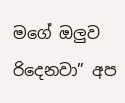මගේ ඔලුව රිදෙනවා” අප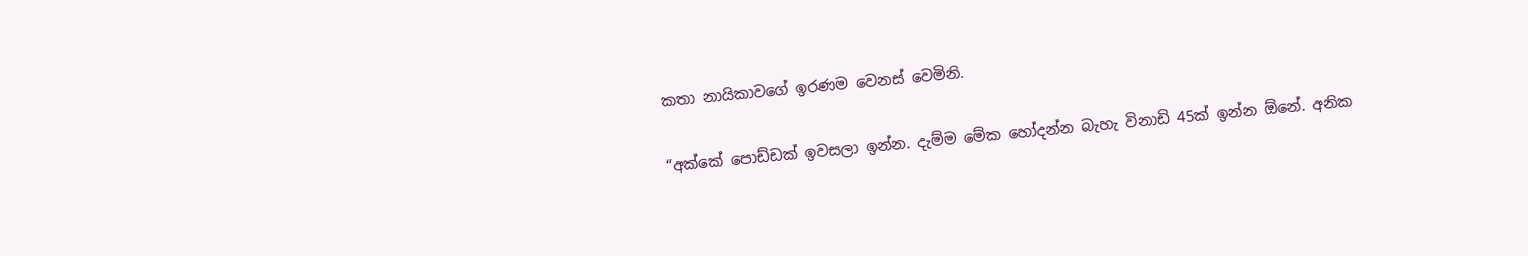කතා නායිකාවගේ ඉරණම වෙනස් වෙමිනි.

“අක්කේ පොඩ්ඩක් ඉවසලා ඉන්න. දැම්ම මේක හෝදන්න බැහැ විනාඩි 45ක් ඉන්න ඕනේ. අනික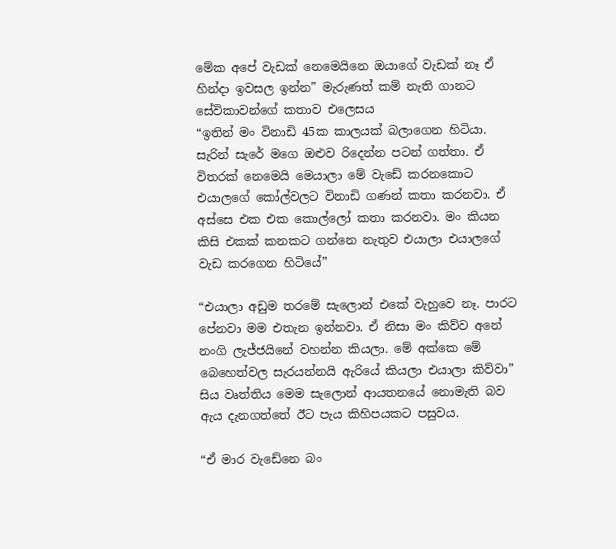මේක අපේ වැඩක් නෙමෙයිනෙ ඔයාගේ වැඩක් නෑ ඒ හින්දා ඉවසල ඉන්න” මැරුණත් කම් නැති ගානට සේවිකාවන්ගේ කතාව එලෙසය
“ඉතින් මං විනාඩි 45ක කාලයක් බලාගෙන හිටියා. සැරින් සැරේ මගෙ ඔළුව රිදෙන්න පටන් ගත්තා. ඒ විතරක් නෙමෙයි මෙයාලා මේ වැඩේ කරනකොට එයාලගේ කෝල්වලට විනාඩි ගණන් කතා කරනවා. ඒ අස්සෙ එක එක කොල්ලෝ කතා කරනවා. මං කියන කිසි එකක් කනකට ගන්නෙ නැතුව එයාලා එයාලගේ වැඩ කරගෙන හිටියේ”

“එයාලා අඩුම තරමේ සැලොන් එකේ වැහුවෙ නෑ. පාරට පේනවා මම එතැන ඉන්නවා. ඒ නිසා මං කිව්ව අනේ නංගි ලැජ්ජයිනේ වහන්න කියලා. මේ අක්කෙ මේ බෙහෙත්වල සැරයන්නයි ඇරියේ කියලා එයාලා කිව්වා”
සිය වෘත්තිය මෙම සැලොන් ආයතනයේ නොමැති බව ඇය දැනගත්තේ ඊට පැය කිහිපයකට පසුවය.

“ඒ මාර වැඩේනෙ බං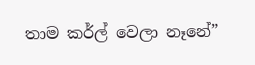තාම කර්ල් වෙලා නෑනේ”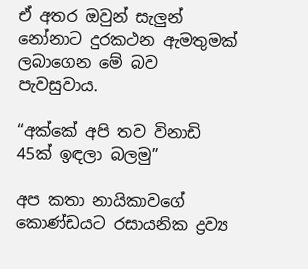ඒ අතර ඔවුන් සැලුන් නෝනාට දුරකථන ඇමතුමක් ලබාගෙන මේ බව පැවසුවාය.

“අක්කේ අපි තව විනාඩි 45ක් ඉඳලා බලමු”

අප කතා නායිකාවගේ කොණ්ඩයට රසායනික ද්‍රව්‍ය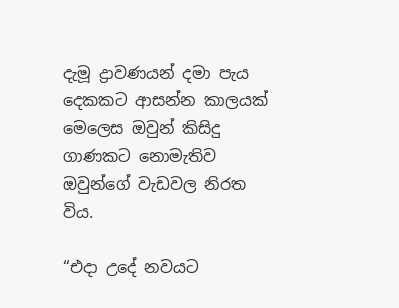දැමූ ද්‍රාවණයන් දමා පැය දෙකකට ආසන්න කාලයක් මෙලෙස ඔවුන් කිසිදු ගාණකට නොමැතිව ඔවුන්ගේ වැඩවල නිරත විය.

“එදා උදේ නවයට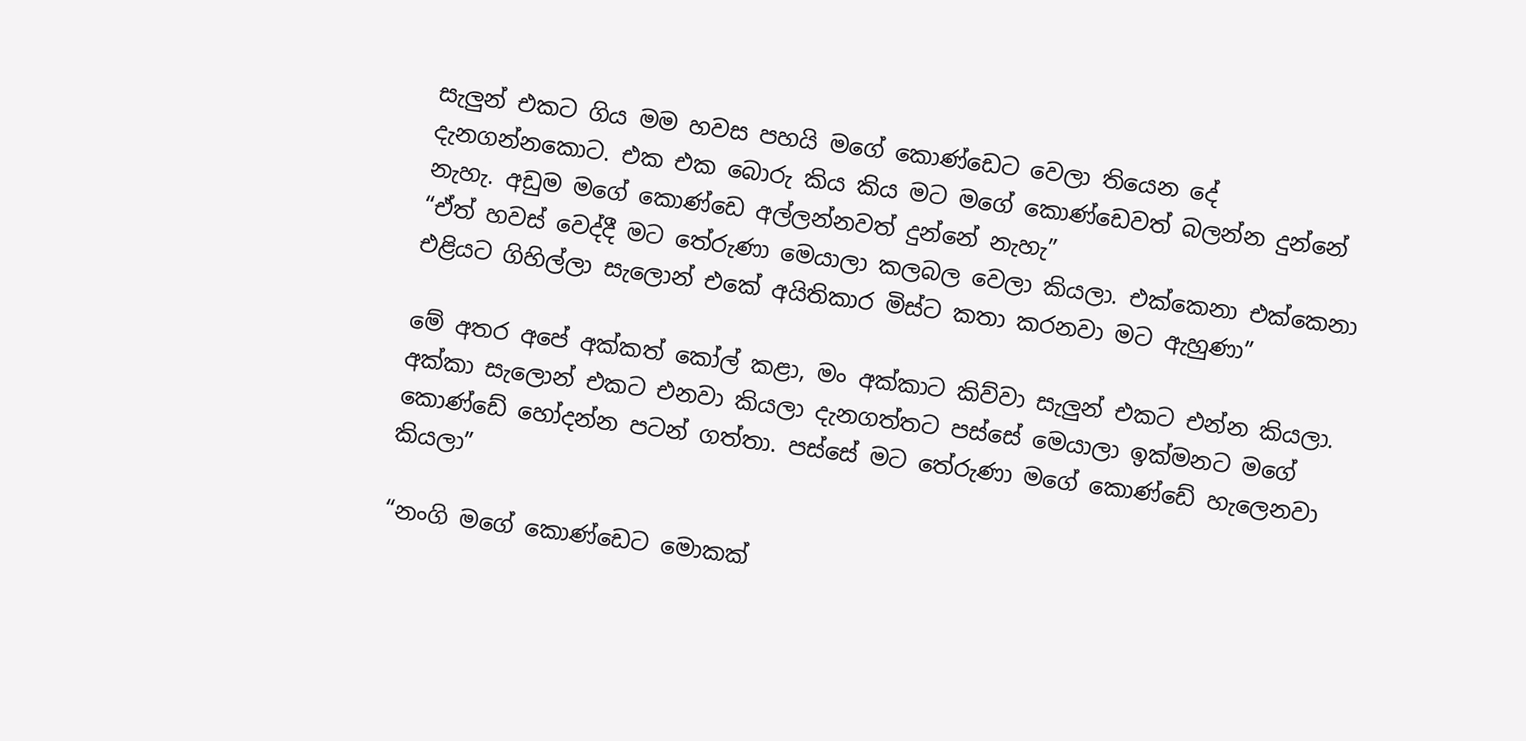සැලුන් එකට ගිය මම හවස පහයි මගේ කොණ්ඩෙට වෙලා තියෙන දේ දැනගන්නකොට. එක එක බොරු කිය කිය මට මගේ කොණ්ඩෙවත් බලන්න දුන්නේ නැහැ. අඩුම මගේ කොණ්ඩෙ අල්ලන්නවත් දුන්නේ නැහැ”
“ඒත් හවස් වෙද්දී මට තේරුණා මෙයාලා කලබල වෙලා කියලා. එක්කෙනා එක්කෙනා එළියට ගිහිල්ලා සැලොන් එකේ අයිතිකාර මිස්ට කතා කරනවා මට ඇහුණා”

මේ අතර අපේ අක්කත් කෝල් කළා, මං අක්කාට කිව්වා සැලුන් එකට එන්න කියලා. අක්කා සැලොන් එකට එනවා කියලා දැනගත්තට පස්සේ මෙයාලා ඉක්මනට මගේ කොණ්ඩේ හෝදන්න පටන් ගත්තා. පස්සේ මට තේරුණා මගේ කොණ්ඩේ හැලෙනවා කියලා”

“නංගි මගේ කොණ්ඩෙට මොකක්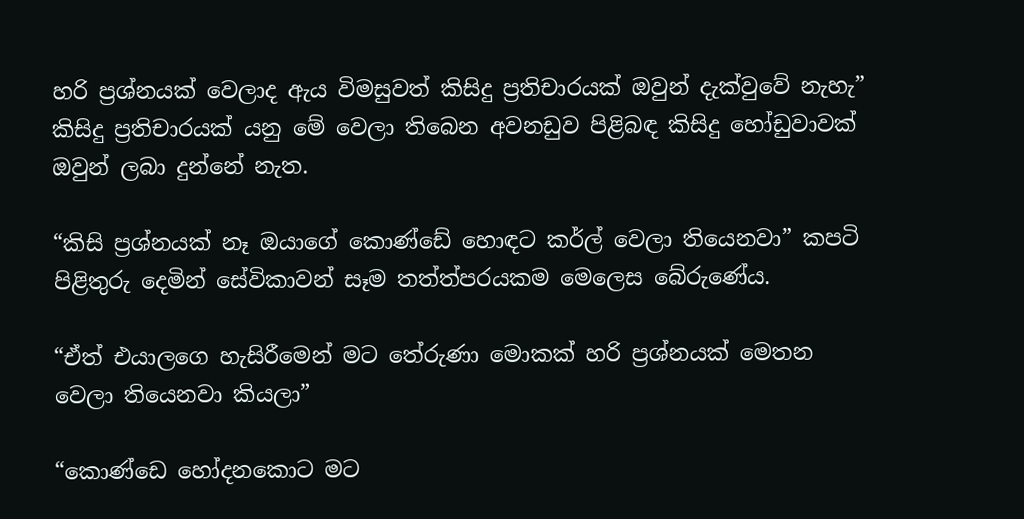හරි ප්‍රශ්නයක් වෙලාද ඇය විමසුවත් කිසිදු ප්‍රතිචාරයක් ඔවුන් දැක්වුවේ නැහැ”
කිසිදු ප්‍රතිචාරයක් යනු මේ වෙලා තිබෙන අවනඩුව පිළිබඳ කිසිදු හෝඩුවාවක් ඔවුන් ලබා දුන්නේ නැත.

“කිසි ප්‍රශ්නයක් නෑ ඔයාගේ කොණ්ඩේ හොඳට කර්ල් වෙලා තියෙනවා” කපටි පිළිතුරු දෙමින් සේවිකාවන් සෑම තත්ත්පරයකම මෙලෙස බේරුණේය.

“ඒත් එයාලගෙ හැසිරීමෙන් මට තේරුණා මොකක් හරි ප්‍රශ්නයක් මෙතන වෙලා තියෙනවා කියලා”

“කොණ්ඩෙ හෝදනකොට මට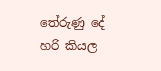තේරුණු දේ හරි කියල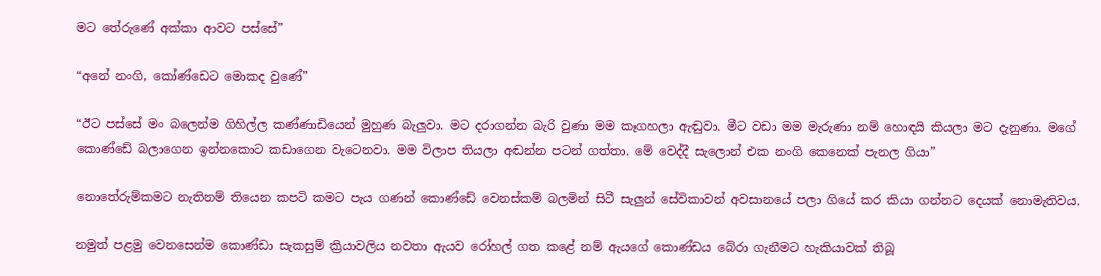මට තේරුණේ අක්කා ආවට පස්සේ”

“අනේ නංගි, කෝණ්ඩෙට මොකද වුණේ”

“ඊට පස්සේ මං බලෙන්ම ගිහිල්ල කණ්ණාඩියෙන් මුහුණ බැලුවා. මට දරාගන්න බැරි වුණා මම කෑගහලා ඇඬුවා. මීට වඩා මම මැරුණා නම් හොඳයි කියලා මට දැනුණා. මගේ කොණ්ඩේ බලාගෙන ඉන්නකොට කඩාගෙන වැටෙනවා. මම විලාප තියලා අඬන්න පටන් ගත්තා. මේ වෙද්දී සැලොන් එක නංගි කෙනෙක් පැනල ගියා”

නොතේරුම්කමට නැතිනම් තියෙන කපටි කමට පැය ගණන් කොණ්ඩේ වෙනස්කම් බලමින් සිටී සැලුන් සේවිකාවන් අවසානයේ පලා ගියේ කර කියා ගන්නට දෙයක් නොමැතිවය.

නමුත් පළමු වෙනසෙන්ම කොණ්ඩා සැකසුම් ක්‍රියාවලිය නවතා ඇයව රෝහල් ගත කළේ නම් ඇයගේ කොණ්ඩය බේරා ගැනීමට හැකියාවක් තිබූ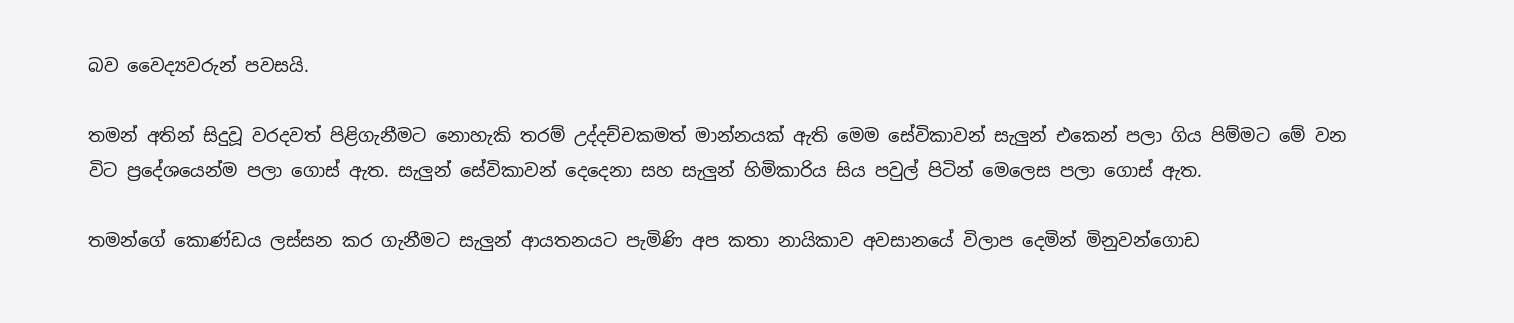බව වෛද්‍යවරුන් පවසයි.

තමන් අතින් සිදුවූ වරදවත් පිළිගැනීමට නොහැකි තරම් උද්දච්චකමත් මාන්නයක් ඇති මෙම සේවිකාවන් සැලුන් එකෙන් පලා ගිය පිම්මට මේ වන විට ප්‍රදේශයෙන්ම පලා ගොස් ඇත. සැලුන් සේවිකාවන් දෙදෙනා සහ සැලුන් හිමිකාරිය සිය පවුල් පිටින් මෙලෙස පලා ගොස් ඇත.

තමන්ගේ කොණ්ඩය ලස්සන කර ගැනීමට සැලුන් ආයතනයට පැමිණි අප කතා නායිකාව අවසානයේ විලාප දෙමින් මිනුවන්ගොඩ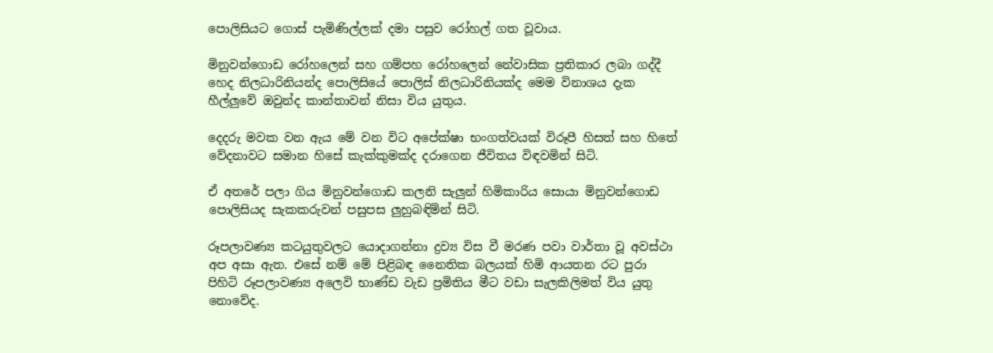පොලිසියට ගොස් පැමිණිල්ලක් දමා පසුව රෝහල් ගත වූවාය.

මිනුවන්ගොඩ රෝහලෙන් සහ ගම්පහ රෝහලෙන් නේවාසික ප්‍රතිකාර ලබා ගද්දී හෙද නිලධාරිනියන්ද පොලිසියේ පොලිස් නිලධාරිනියක්ද මෙම විනාශය දැක හීල්ලුවේ ඔවුන්ද කාන්තාවන් නිසා විය යුතුය.

දෙදරු මවක වන ඇය මේ වන විට අපේක්ෂා භංගත්වයක් විරූපී හිසත් සහ හිතේ වේදනාවට සමාන හිසේ කැක්කුමක්ද දරාගෙන ජීවිතය විඳවමින් සිටි.

ඒ අතරේ පලා ගිය මිනුවන්ගොඩ කලනි සැලුන් හිමිකාරිය සොයා මිනුවන්ගොඩ පොලිසියද සැකකරුවන් පසුපස ලුහුබඳිමින් සිටි.

රූපලාවණ්‍ය කටයුතුවලට යොදාගන්නා ද්‍රව්‍ය විස වී මරණ පවා වාර්තා වූ අවස්ථා අප අසා ඇත. එසේ නම් මේ පිළිබඳ නෛතික බලයක් හිමි ආයතන රට පුරා පිහිටි රූපලාවණ්‍ය අලෙවි භාණ්ඩ වැඩ ප්‍රමිතිය මීට වඩා සැලකිලිමත් විය යුතු නොවේද.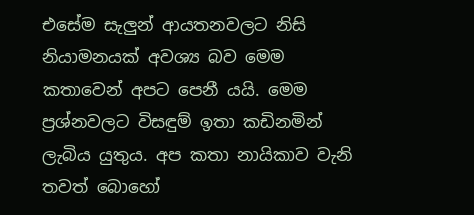එසේම සැලුන් ආයතනවලට නිසි නියාමනයක් අවශ්‍ය බව මෙම කතාවෙන් අපට පෙනී යයි. මෙම ප්‍රශ්නවලට විසඳුම් ඉතා කඩිනමින් ලැබිය යුතුය. අප කතා නායිකාව වැනි තවත් බොහෝ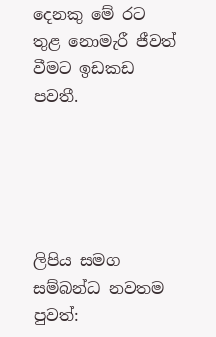දෙනකු මේ රට තුළ නොමැරී ජීවත් වීමට ඉඩකඩ පවතී.





ලිපිය සමග සම්බන්ධ නවතම පුවත්: